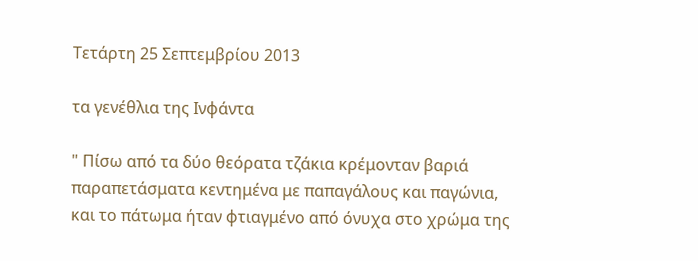Τετάρτη 25 Σεπτεμβρίου 2013

τα γενέθλια της Ινφάντα

" Πίσω από τα δύο θεόρατα τζάκια κρέμονταν βαριά παραπετάσματα κεντημένα με παπαγάλους και παγώνια, και το πάτωμα ήταν φτιαγμένο από όνυχα στο χρώμα της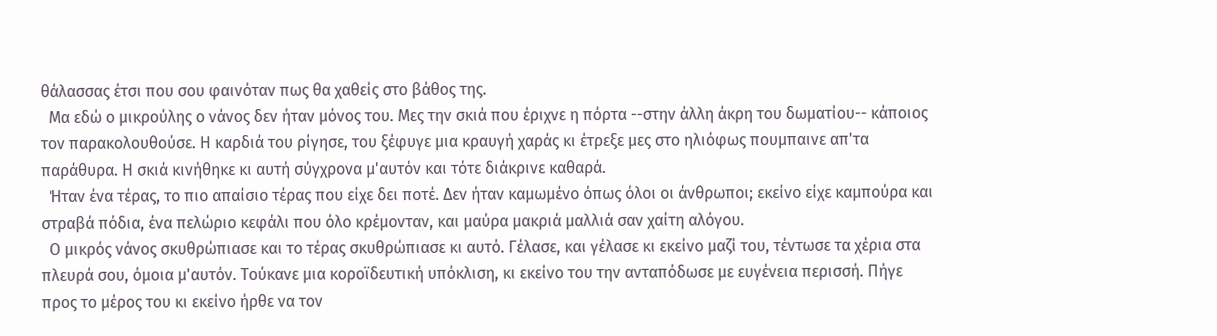θάλασσας έτσι που σου φαινόταν πως θα χαθείς στο βάθος της.
  Μα εδώ ο μικρούλης ο νάνος δεν ήταν μόνος του. Μες την σκιά που έριχνε η πόρτα --στην άλλη άκρη του δωματίου-- κάποιος τον παρακολουθούσε. Η καρδιά του ρίγησε, του ξέφυγε μια κραυγή χαράς κι έτρεξε μες στο ηλιόφως πουμπαινε απ'τα παράθυρα. Η σκιά κινήθηκε κι αυτή σύγχρονα μ'αυτόν και τότε διάκρινε καθαρά.
  Ήταν ένα τέρας, το πιο απαίσιο τέρας που είχε δει ποτέ. Δεν ήταν καμωμένο όπως όλοι οι άνθρωποι; εκείνο είχε καμπούρα και στραβά πόδια, ένα πελώριο κεφάλι που όλο κρέμονταν, και μαύρα μακριά μαλλιά σαν χαίτη αλόγου.
  Ο μικρός νάνος σκυθρώπιασε και το τέρας σκυθρώπιασε κι αυτό. Γέλασε, και γέλασε κι εκείνο μαζί του, τέντωσε τα χέρια στα πλευρά σου, όμοια μ'αυτόν. Τούκανε μια κοροϊδευτική υπόκλιση, κι εκείνο του την ανταπόδωσε με ευγένεια περισσή. Πήγε προς το μέρος του κι εκείνο ήρθε να τον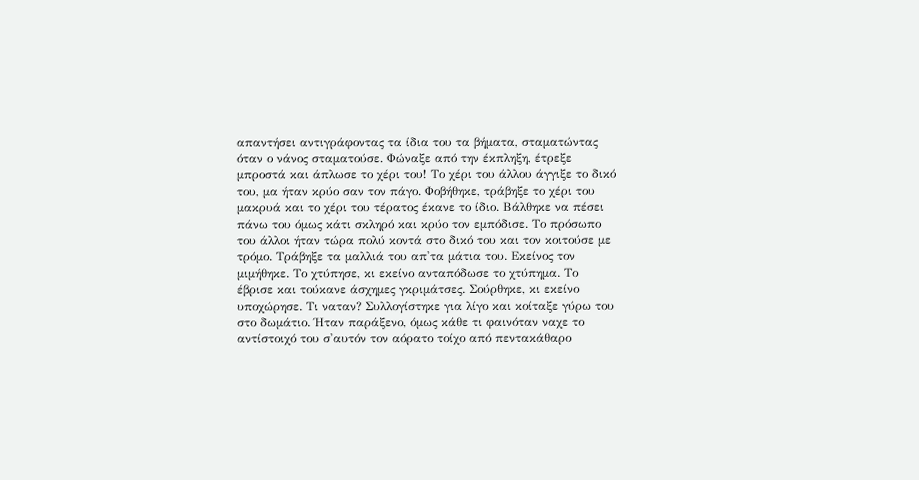απαντήσει αντιγράφοντας τα ίδια του τα βήματα, σταματώντας όταν ο νάνος σταματούσε. Φώναξε από την έκπληξη, έτρεξε μπροστά και άπλωσε το χέρι του! Το χέρι του άλλου άγγιξε το δικό του, μα ήταν κρύο σαν τον πάγο. Φοβήθηκε, τράβηξε το χέρι του μακρυά και το χέρι του τέρατος έκανε το ίδιο. Βάλθηκε να πέσει πάνω του όμως κάτι σκληρό και κρύο τον εμπόδισε. Το πρόσωπο του άλλοι ήταν τώρα πολύ κοντά στο δικό του και τον κοιτούσε με τρόμο. Τράβηξε τα μαλλιά του απ'τα μάτια του. Εκείνος τον μιμήθηκε. Το χτύπησε, κι εκείνο ανταπόδωσε το χτύπημα. Το έβρισε και τούκανε άσχημες γκριμάτσες. Σούρθηκε, κι εκείνο υποχώρησε. Τι ναταν? Συλλογίστηκε για λίγο και κοίταξε γύρω του στο δωμάτιο. Ήταν παράξενο, όμως κάθε τι φαινόταν ναχε το αντίστοιχό του σ'αυτόν τον αόρατο τοίχο από πεντακάθαρο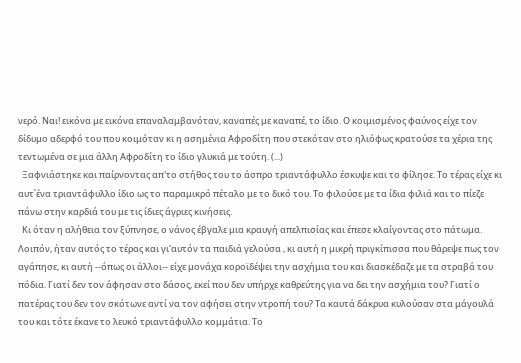νερό. Ναι! εικόνα με εικόνα επαναλαμβανόταν, καναπές με καναπέ, το ίδιο. Ο κοιμισμένος φαύνος είχε τον δίδυμο αδερφό του που κοιμόταν κι η ασημένια Αφροδίτη που στεκόταν στο ηλιόφως κρατούσε τα χέρια της τεντωμένα σε μια άλλη Αφροδίτη το ίδιο γλυκιά με τούτη. (...)
  Ξαφνιάστηκε και παίρνοντας απ'το στήθος του το άσπρο τριαντάφυλλο έσκυψε και το φίλησε. Το τέρας είχε κι αυτ΄ένα τριαντάφυλλο ίδιο ως το παραμικρό πέταλο με το δικό του. Το φιλούσε με τα ίδια φιλιά και το πίεζε πάνω στην καρδιά του με τις ίδιες άγριες κινήσεις.
  Κι όταν η αλήθεια τον ξύπνησε, ο νάνος έβγαλε μια κραυγή απελπισίας και έπεσε κλαίγοντας στο πάτωμα. Λοιπόν, ήταν αυτός το τέρας και γι'αυτόν τα παιδιά γελούσα , κι αυτή η μικρή πριγκίπισσα που θάρεψε πως τον αγάπησε, κι αυτή --όπως οι άλλοι-- είχε μονάχα κοροϊδέψει την ασχήμια του και διασκέδαζε με τα στραβά του πόδια. Γιατί δεν τον άφησαν στο δάσος, εκεί που δεν υπήρχε καθρεύτης για να δει την ασχήμια του? Γιατί ο πατέρας του δεν τον σκότωνε αντί να τον αφήσει στην ντροπή του? Τα καυτά δάκρυα κυλούσαν στα μάγουλά του και τότε έκανε το λευκό τριαντάφυλλο κομμάτια. Το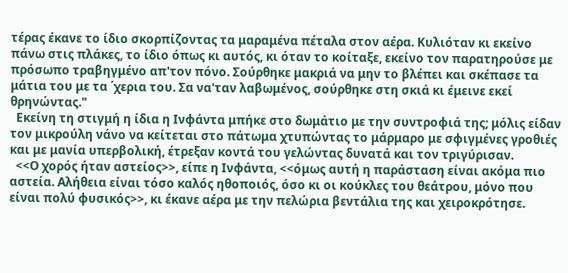τέρας έκανε το ίδιο σκορπίζοντας τα μαραμένα πέταλα στον αέρα. Κυλιόταν κι εκείνο πάνω στις πλάκες, το ίδιο όπως κι αυτός, κι όταν το κοίταξε, εκείνο τον παρατηρούσε με πρόσωπο τραβηγμένο απ'τον πόνο. Σούρθηκε μακριά να μην το βλέπει και σκέπασε τα μάτια του με τα ΄χερια του. Σα να'ταν λαβωμένος, σούρθηκε στη σκιά κι έμεινε εκεί θρηνώντας."
  Εκείνη τη στιγμή η ίδια η Ινφάντα μπήκε στο δωμάτιο με την συντροφιά της; μόλις είδαν τον μικρούλη νάνο να κείτεται στο πάτωμα χτυπώντας το μάρμαρο με σφιγμένες γροθιές και με μανία υπερβολική, έτρεξαν κοντά του γελώντας δυνατά και τον τριγύρισαν.
  <<Ο χορός ήταν αστείος>>, είπε η Ινφάντα, <<όμως αυτή η παράσταση είναι ακόμα πιο αστεία. Αλήθεια είναι τόσο καλός ηθοποιός, όσο κι οι κούκλες του θεάτρου, μόνο που είναι πολύ φυσικός>>, κι έκανε αέρα με την πελώρια βεντάλια της και χειροκρότησε.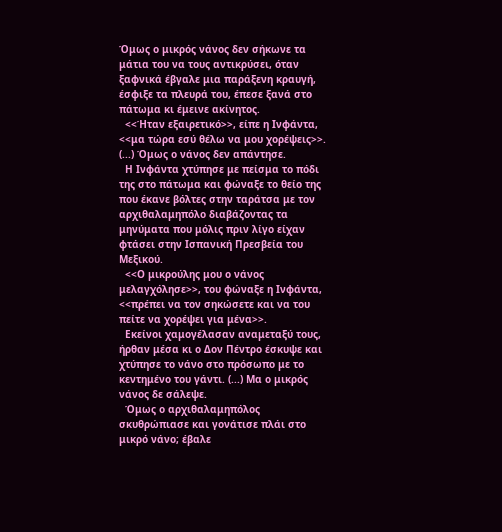Όμως ο μικρός νάνος δεν σήκωνε τα μάτια του να τους αντικρύσει, όταν ξαφνικά έβγαλε μια παράξενη κραυγή, έσφιξε τα πλευρά του, έπεσε ξανά στο πάτωμα κι έμεινε ακίνητος.
  <<Ήταν εξαιρετικό>>, είπε η Ινφάντα, <<μα τώρα εσύ θέλω να μου χορέψεις>>. (...) Όμως ο νάνος δεν απάντησε.
  Η Ινφάντα χτύπησε με πείσμα το πόδι της στο πάτωμα και φώναξε το θείο της που έκανε βόλτες στην ταράτσα με τον αρχιθαλαμηπόλο διαβάζοντας τα μηνύματα που μόλις πριν λίγο είχαν φτάσει στην Ισπανική Πρεσβεία του Μεξικού.
  <<Ο μικρούλης μου ο νάνος μελαγχόλησε>>, του φώναξε η Ινφάντα, <<πρέπει να τον σηκώσετε και να του πείτε να χορέψει για μένα>>.
  Εκείνοι χαμογέλασαν αναμεταξύ τους, ήρθαν μέσα κι ο Δον Πέντρο έσκυψε και χτύπησε το νάνο στο πρόσωπο με το κεντημένο του γάντι. (...) Μα ο μικρός νάνος δε σάλεψε.
  Όμως ο αρχιθαλαμηπόλος σκυθρώπιασε και γονάτισε πλάι στο μικρό νάνο; έβαλε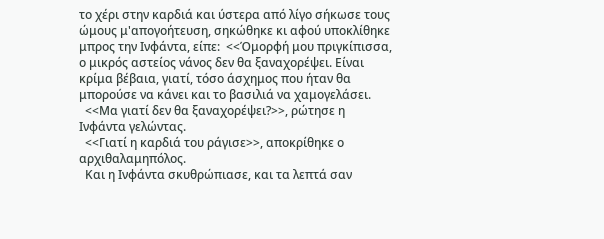το χέρι στην καρδιά και ύστερα από λίγο σήκωσε τους ώμους μ'απογοήτευση, σηκώθηκε κι αφού υποκλίθηκε μπρος την Ινφάντα, είπε:  <<Όμορφή μου πριγκίπισσα, ο μικρός αστείος νάνος δεν θα ξαναχορέψει. Είναι κρίμα βέβαια, γιατί, τόσο άσχημος που ήταν θα μπορούσε να κάνει και το βασιλιά να χαμογελάσει.
  <<Μα γιατί δεν θα ξαναχορέψει?>>, ρώτησε η Ινφάντα γελώντας.
  <<Γιατί η καρδιά του ράγισε>>, αποκρίθηκε ο αρχιθαλαμηπόλος.
  Και η Ινφάντα σκυθρώπιασε, και τα λεπτά σαν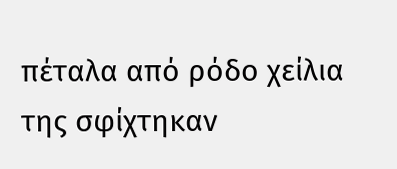πέταλα από ρόδο χείλια της σφίχτηκαν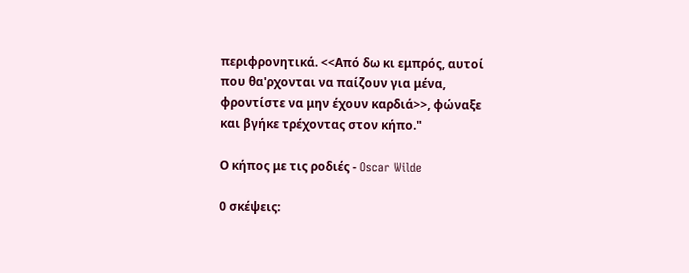περιφρονητικά. <<Από δω κι εμπρός, αυτοί που θα'ρχονται να παίζουν για μένα, φροντίστε να μην έχουν καρδιά>>, φώναξε και βγήκε τρέχοντας στον κήπο."

Ο κήπος με τις ροδιές - Oscar Wilde

0 σκέψεις: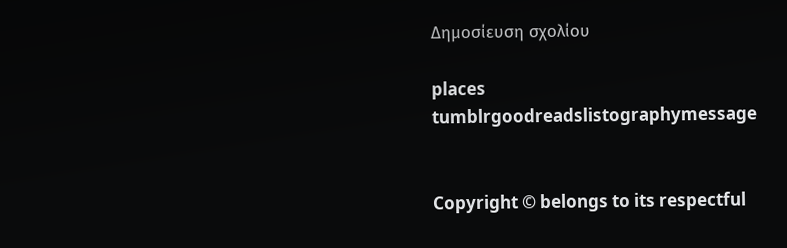Δημοσίευση σχολίου

places
tumblrgoodreadslistographymessage


Copyright © belongs to its respectful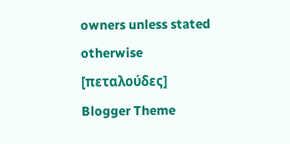owners unless stated otherwise [πεταλούδες]
Blogger Theme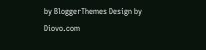by BloggerThemes Design by Diovo.com